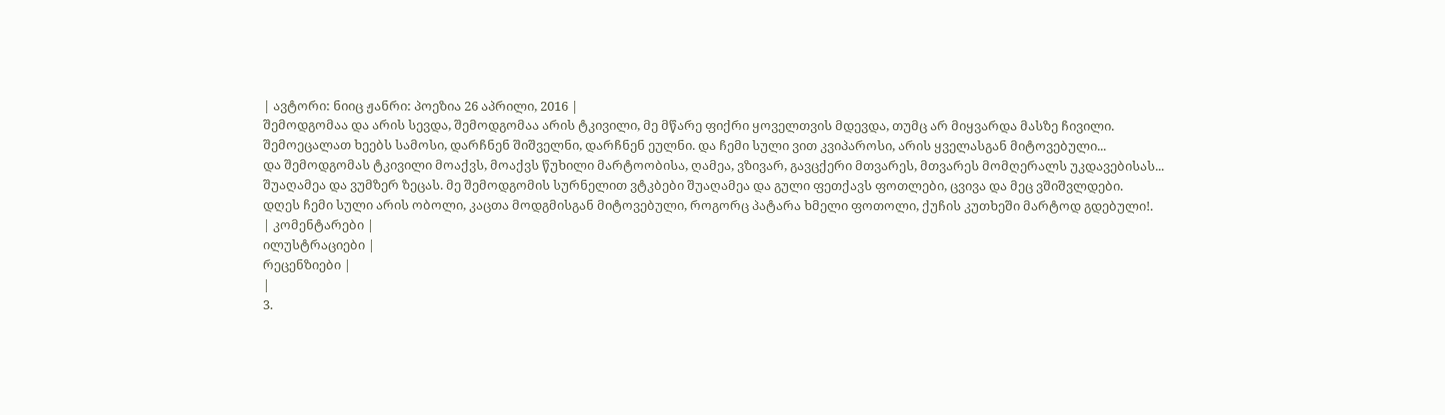| ავტორი: ნიიც ჟანრი: პოეზია 26 აპრილი, 2016 |
შემოდგომაა და არის სევდა, შემოდგომაა არის ტკივილი, მე მწარე ფიქრი ყოველთვის მდევდა, თუმც არ მიყვარდა მასზე ჩივილი.
შემოეცალათ ხეებს სამოსი, დარჩნენ შიშველნი, დარჩნენ ეულნი. და ჩემი სული ვით კვიპაროსი, არის ყველასგან მიტოვებული...
და შემოდგომას ტკივილი მოაქვს, მოაქვს წუხილი მარტოობისა, ღამეა, ვზივარ, გავცქერი მთვარეს, მთვარეს მომღერალს უკდავებისას...
შუაღამეა და ვუმზერ ზეცას. მე შემოდგომის სურნელით ვტკბები შუაღამეა და გული ფეთქავს ფოთლები, ცვივა და მეც ვშიშვლდები.
დღეს ჩემი სული არის ობოლი, კაცთა მოდგმისგან მიტოვებული, როგორც პატარა ხმელი ფოთოლი, ქუჩის კუთხეში მარტოდ გდებული!.
| კომენტარები |
ილუსტრაციები |
რეცენზიები |
|
3.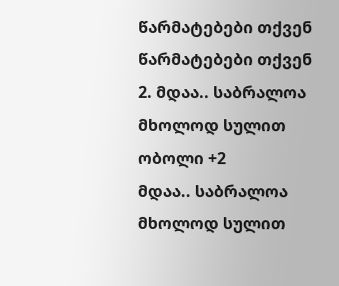წარმატებები თქვენ
წარმატებები თქვენ
2. მდაა.. საბრალოა მხოლოდ სულით ობოლი +2
მდაა.. საბრალოა მხოლოდ სულით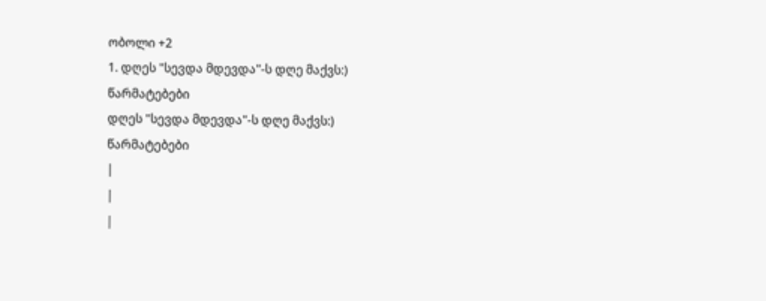ობოლი +2
1. დღეს "სევდა მდევდა"-ს დღე მაქვს:)
წარმატებები
დღეს "სევდა მდევდა"-ს დღე მაქვს:)
წარმატებები
|
|
|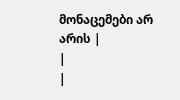მონაცემები არ არის |
|
|